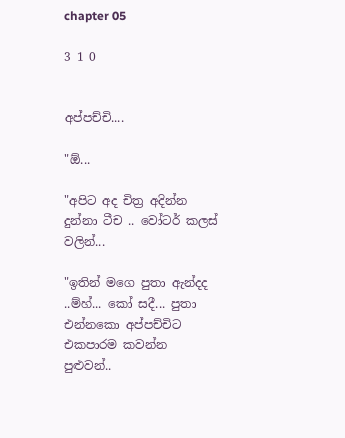chapter 05

3 1 0


අප්පච්චි....

"ඕ...

"අපිට අද චිත්‍ර අදින්න දුන්නා ටීච .. වෝටර් කලස් වලින්...

"ඉතින් මගෙ පුතා ඇන්දද ..ම්හ්... කෝ සදී... පුතා එන්නකො අප්පච්චිට එකපාරම කවන්න පුළුවන්..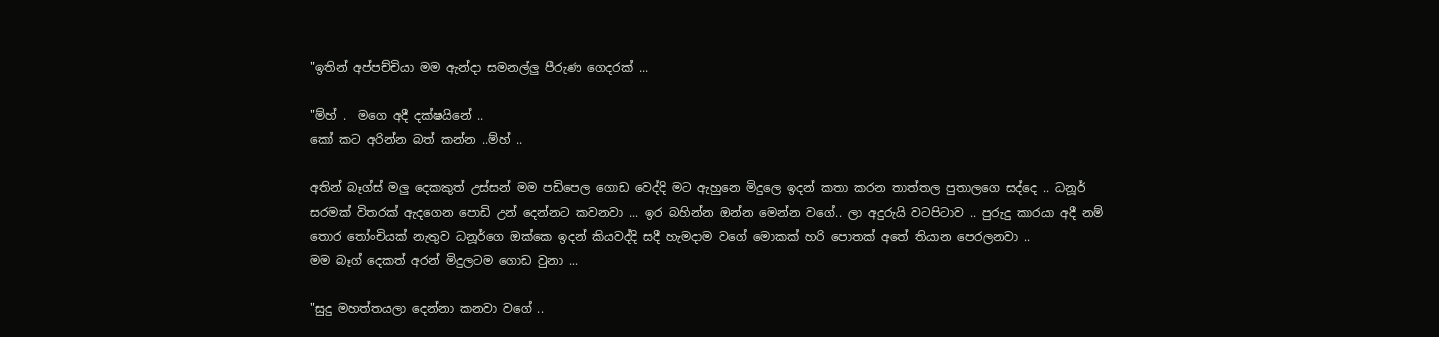"ඉතින් අප්පච්චියා මම ඇන්දා සමනල්ලු පීරුණ ගෙදරක් ...

"ම්හ් .  මගෙ අදී දක්ෂයිනේ ..
කෝ කට අරින්න බත් කන්න ..ම්හ් ..

අතින් බෑග්ස් මලු දෙකකුත් උස්සන් මම පඩිපෙල ගොඩ වෙද්දි මට ඇහුනෙ මිදුලෙ ඉදන් කතා කරන තාත්තල පුතාලගෙ සද්දෙ .. ධනූර් සරමක් විතරක් ඇදගෙන පොඩි උන් දෙන්නට කවනවා ... ඉර බහින්න ඔන්න මෙන්න වගේ.. ලා අදුරුයි වටපිටාව .. පුරුදු කාරයා අදී නම් තොර තෝංචියක් නැතුව ධනූර්ගෙ ඔක්කෙ ඉදන් කියවද්දි සදී හැමදාම වගේ මොකක් හරි පොතක් අතේ තියාන පෙරලනවා ..
මම බෑග් දෙකත් අරන් මිදුලටම ගොඩ වුනා ...

"සුදු මහත්තයලා දෙන්නා කනවා වගේ ..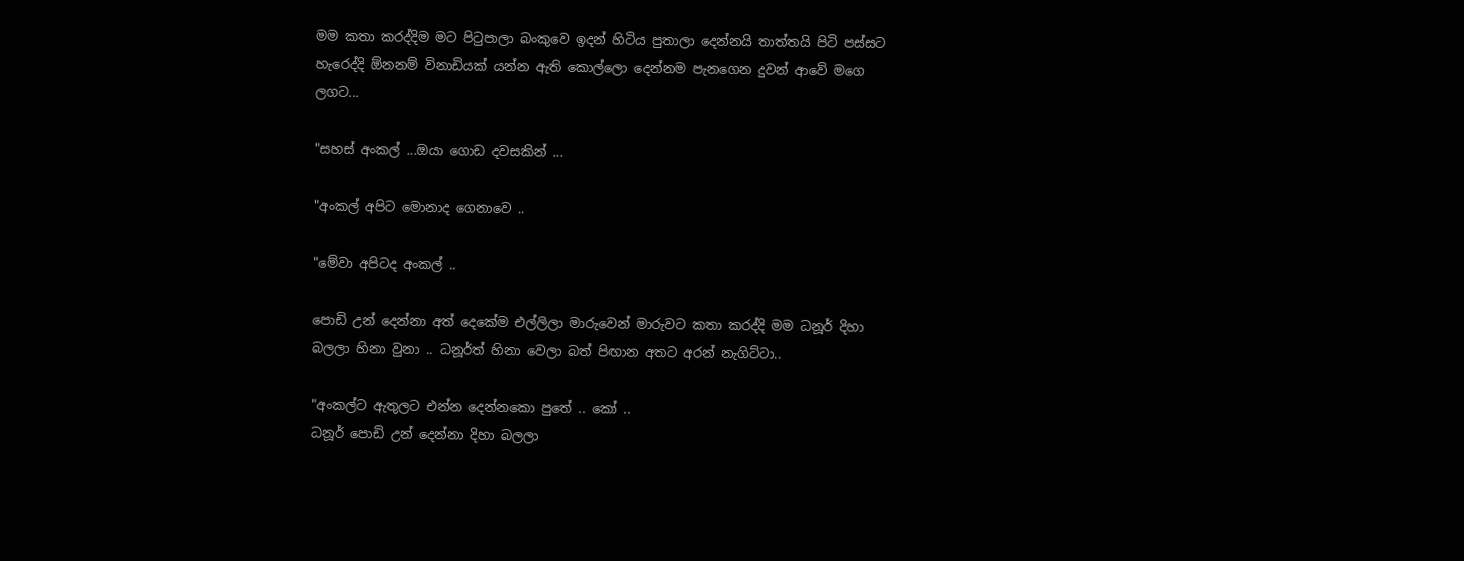මම කතා කරද්දිම මට පිටුපාලා බංකුවෙ ඉදන් හිටිය පුතාලා දෙන්නයි තාත්තයි පිටි පස්සට හැරෙද්දි ඕනනම් විනාඩියක් යන්න ඇති කොල්ලො දෙන්නම පැනගෙන දුවන් ආවේ මගෙ ලගට...

"සහස් අංකල් ...ඔයා ගොඩ දවසකින් ...

"අංකල් අපිට මොනාද ගෙනාවෙ ..

"මේවා අපිටද අංකල් ..

පොඩි උන් දෙන්නා අත් දෙකේම එල්ලිලා මාරුවෙන් මාරුවට කතා කරද්දි මම ධනූර් දිහා බලලා හිනා වුනා .. ධනූර්ත් හිනා වෙලා බත් පිඟාන අතට අරන් නැගිට්ටා..

"අංකල්ට ඇතුලට එන්න දෙන්නකො පුතේ .. කෝ ..
ධනූර් පොඩි උන් දෙන්නා දිහා බලලා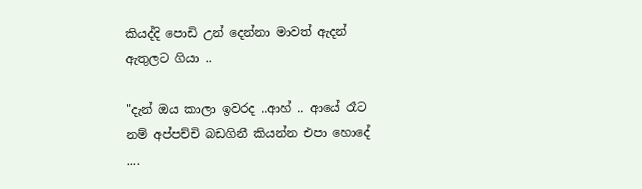කියද්දි පොඩි උන් දෙන්නා මාවත් ඇදන් ඇතුලට ගියා ..

"දැන් ඔය කාලා ඉවරද ..ආහ් .. ආයේ රෑට නම් අප්පච්චි බඩගිනී කියන්න එපා හොදේ ....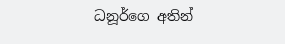ධනූර්ගෙ අතින්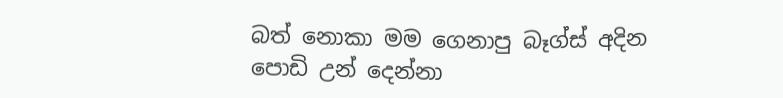බත් නොකා මම ගෙනාපු බෑග්ස් අදින පොඩි උන් දෙන්නා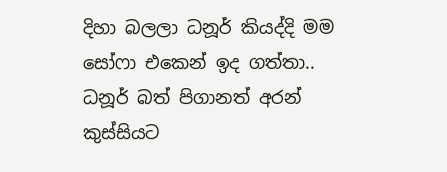දිහා බලලා ධනූර් කියද්දි මම සෝෆා එකෙන් ඉද ගත්තා.. ධනූර් බත් පිගානත් අරන් කුස්සියට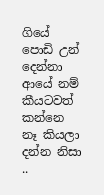ගියේ පොඩි උන් දෙන්නා ආයේ නම් කීයටවත් කන්නෙ නෑ කියලා දන්න නිසා ..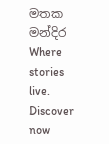මතක මන්දිර Where stories live. Discover now